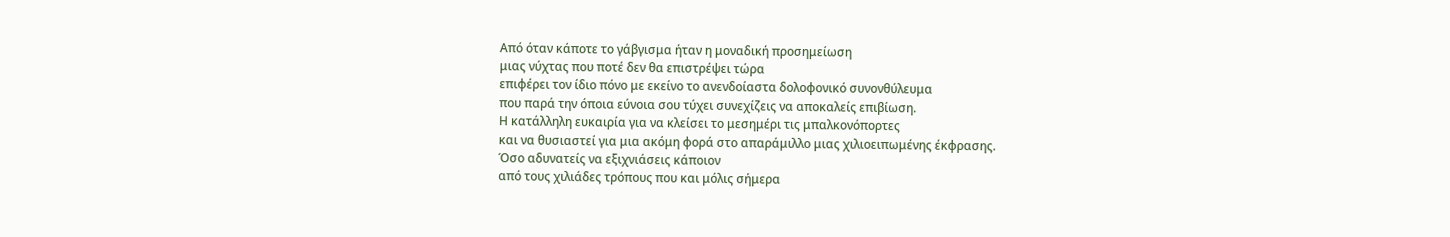Από όταν κάποτε το γάβγισμα ήταν η μοναδική προσημείωση
μιας νύχτας που ποτέ δεν θα επιστρέψει τώρα
επιφέρει τον ίδιο πόνο με εκείνο το ανενδοίαστα δολοφονικό συνονθύλευμα
που παρά την όποια εύνοια σου τύχει συνεχίζεις να αποκαλείς επιβίωση.
Η κατάλληλη ευκαιρία για να κλείσει το μεσημέρι τις μπαλκονόπορτες
και να θυσιαστεί για μια ακόμη φορά στο απαράμιλλο μιας χιλιοειπωμένης έκφρασης.
Όσο αδυνατείς να εξιχνιάσεις κάποιον
από τους χιλιάδες τρόπους που και μόλις σήμερα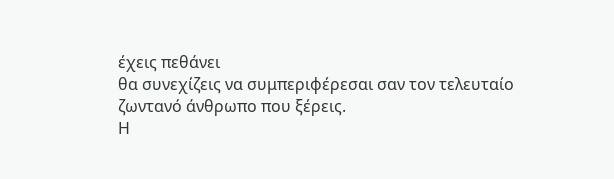έχεις πεθάνει
θα συνεχίζεις να συμπεριφέρεσαι σαν τον τελευταίο
ζωντανό άνθρωπο που ξέρεις.
Η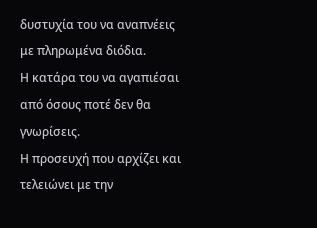δυστυχία του να αναπνέεις με πληρωμένα διόδια.
Η κατάρα του να αγαπιέσαι από όσους ποτέ δεν θα γνωρίσεις.
Η προσευχή που αρχίζει και τελειώνει με την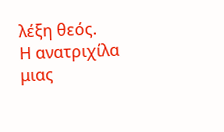λέξη θεός.
Η ανατριχίλα μιας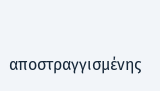αποστραγγισμένης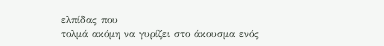ελπίδας που
τολμά ακόμη να γυρίζει στο άκουσμα ενός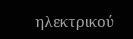ηλεκτρικού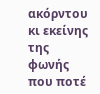ακόρντου
κι εκείνης της φωνής που ποτέ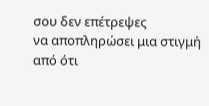σου δεν επέτρεψες
να αποπληρώσει μια στιγμή
από ότι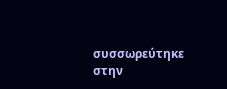συσσωρεύτηκε στην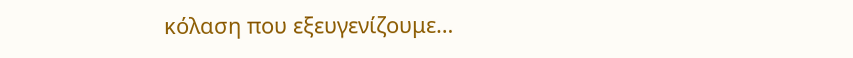κόλαση που εξευγενίζουμε…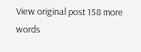View original post 158 more words